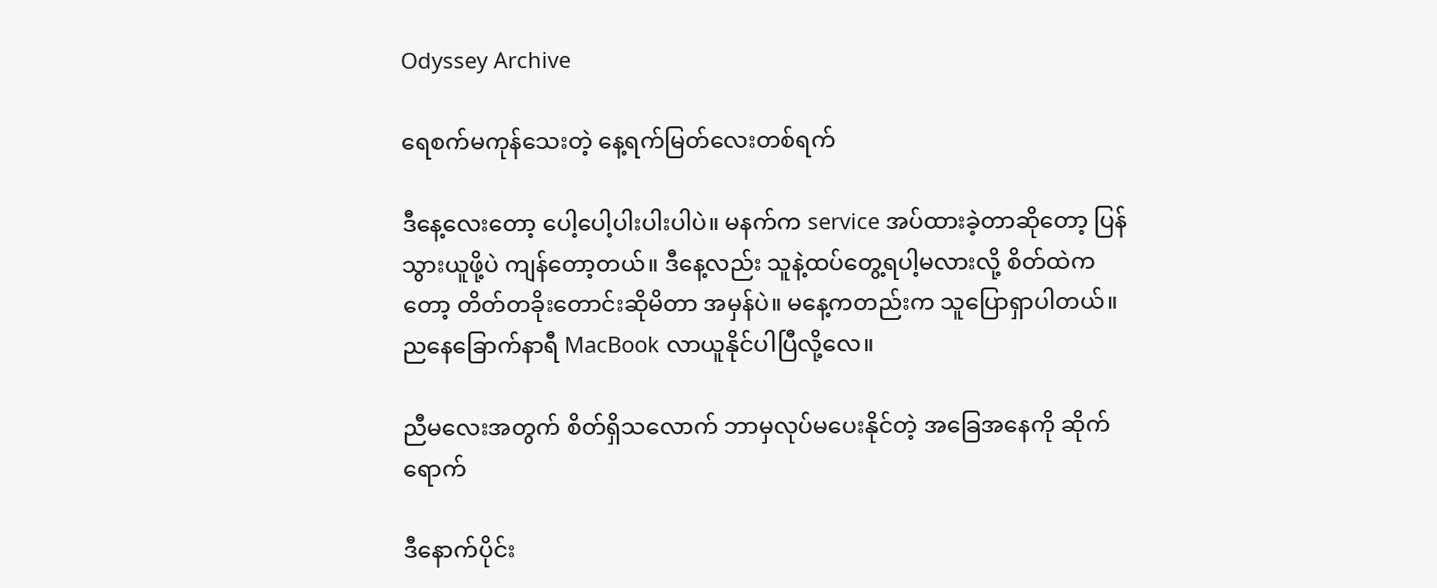Odyssey Archive

ရေစက်မကုန်သေးတဲ့ နေ့ရက်မြတ်လေးတစ်ရက်

ဒီနေ့လေးတော့ ပေါ့ပေါ့ပါးပါးပါပဲ။ မနက်က service အပ်ထားခဲ့တာဆိုတော့ ပြန်သွားယူဖို့ပဲ ကျန်တော့တယ်။ ဒီနေ့လည်း သူနဲ့ထပ်တွေ့ရပါ့မလားလို့ စိတ်ထဲကတော့ တိတ်တခိုးတောင်းဆိုမိတာ အမှန်ပဲ။ မနေ့ကတည်းက သူပြောရှာပါတယ်။ ညနေခြောက်နာရီ MacBook လာယူနိုင်ပါပြီလို့လေ။

ညီမလေးအတွက် စိတ်ရှိသလောက် ဘာမှလုပ်မပေးနိုင်တဲ့ အခြေအနေကို ဆိုက်ရောက်

ဒီနောက်ပိုင်း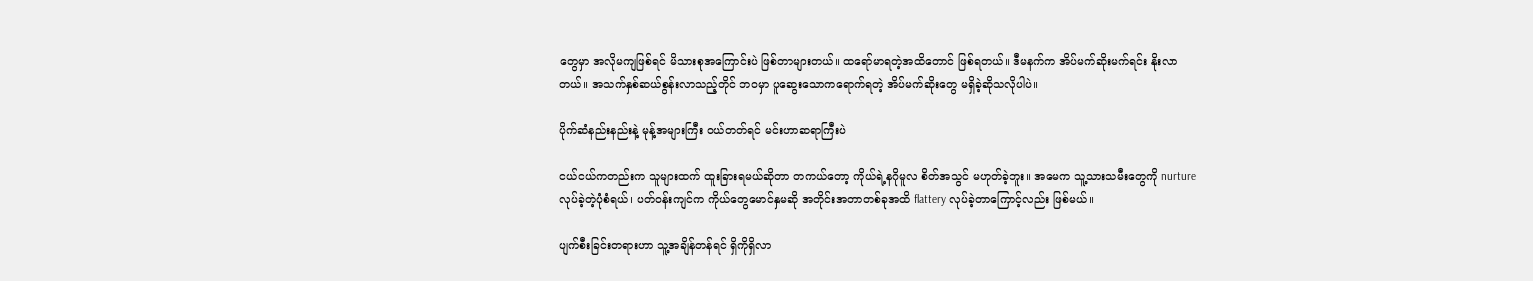တွေမှာ အလိုမကျဖြစ်ရင် မိသားစုအကြောင်းပဲ ဖြစ်တာများတယ်။ ထရော်မာရတဲ့အထိတောင် ဖြစ်ရတယ်။ ဒီမနက်က အိပ်မက်ဆိုးမက်ရင်း နိုးလာတယ်။ အသက်နှစ်ဆယ်စွန်းလာသည့်တိုင် ဘဝမှာ ပူဆွေးသောကရောက်ရတဲ့ အိပ်မက်ဆိုးတွေ မရှိခဲ့ဆိုသလိုပါပဲ။

ပိုက်ဆံနည်းနည်းနဲ့ မုန့်အများကြီး ဝယ်တတ်ရင် မင်းဟာဆရာကြီးပဲ

ငယ်ငယ်ကတည်းက သူများထက် ထူးခြားရမယ်ဆိုတာ တကယ်တော့ ကိုယ်ရဲ့နဂိုမူလ စိတ်အသွင် မဟုတ်ခဲ့ဘူး။ အမေက သူ့သားသမီးတွေကို nurture လုပ်ခဲ့တဲ့ပုံစံရယ်၊ ပတ်ဝန်းကျင်က ကိုယ်တွေမောင်နှမဆို အတိုင်းအတာတစ်ခုအထိ flattery လုပ်ခဲ့တာကြောင့်လည်း ဖြစ်မယ်။

ပျက်စီးခြင်းတရားဟာ သူ့အချိန်တန်ရင် ရှိကိုရှိလာ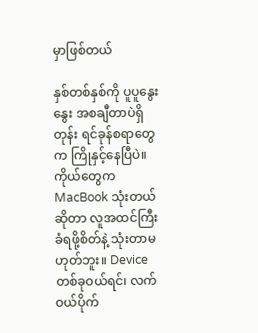မှာဖြစ်တယ်

နှစ်တစ်နှစ်ကို ပူပူနွေးနွေး အစချီတာပဲရှိတုန်း ရင်ခုန်စရာတွေက ကြိုနှင့်နေပြီပဲ။ ကိုယ်တွေက MacBook သုံးတယ်ဆိုတာ လူအထင်ကြီးခံရဖို့စိတ်နဲ့ သုံးတာမဟုတ်ဘူး။ Device တစ်ခုဝယ်ရင်၊ လက်ဝယ်ပိုက်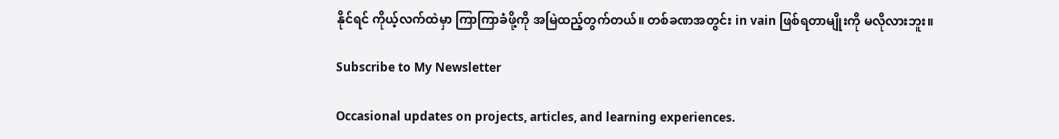နိုင်ရင် ကိုယ့်လက်ထဲမှာ ကြာကြာခံဖို့ကို အမြဲထည့်တွက်တယ်။ တစ်ခဏအတွင်း in vain ဖြစ်ရတာမျိုးကို မလိုလားဘူး။

Subscribe to My Newsletter

Occasional updates on projects, articles, and learning experiences.